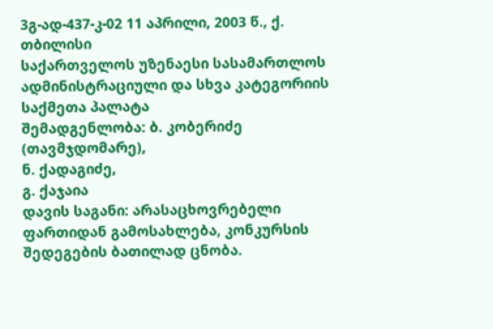3გ-ად-437-კ-02 11 აპრილი, 2003 წ., ქ. თბილისი
საქართველოს უზენაესი სასამართლოს ადმინისტრაციული და სხვა კატეგორიის საქმეთა პალატა
შემადგენლობა: ბ. კობერიძე (თავმჯდომარე),
ნ. ქადაგიძე,
გ. ქაჯაია
დავის საგანი: არასაცხოვრებელი ფართიდან გამოსახლება, კონკურსის შედეგების ბათილად ცნობა.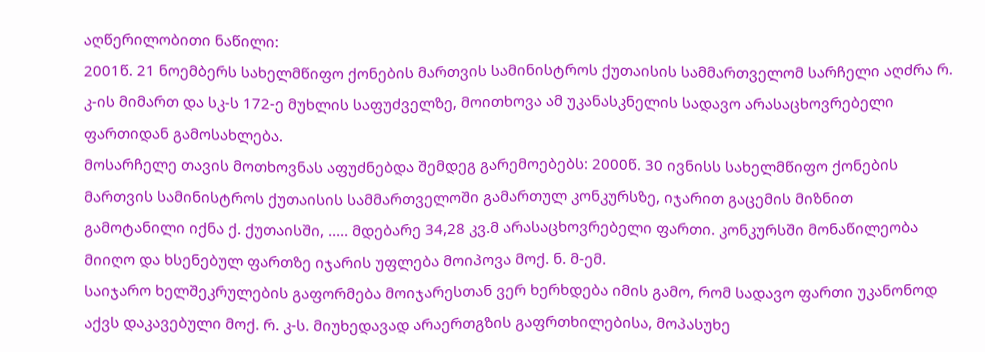აღწერილობითი ნაწილი:
2001წ. 21 ნოემბერს სახელმწიფო ქონების მართვის სამინისტროს ქუთაისის სამმართველომ სარჩელი აღძრა რ. კ-ის მიმართ და სკ-ს 172-ე მუხლის საფუძველზე, მოითხოვა ამ უკანასკნელის სადავო არასაცხოვრებელი ფართიდან გამოსახლება.
მოსარჩელე თავის მოთხოვნას აფუძნებდა შემდეგ გარემოებებს: 2000წ. 30 ივნისს სახელმწიფო ქონების მართვის სამინისტროს ქუთაისის სამმართველოში გამართულ კონკურსზე, იჯარით გაცემის მიზნით გამოტანილი იქნა ქ. ქუთაისში, ..... მდებარე 34,28 კვ.მ არასაცხოვრებელი ფართი. კონკურსში მონაწილეობა მიიღო და ხსენებულ ფართზე იჯარის უფლება მოიპოვა მოქ. ნ. მ-ემ.
საიჯარო ხელშეკრულების გაფორმება მოიჯარესთან ვერ ხერხდება იმის გამო, რომ სადავო ფართი უკანონოდ აქვს დაკავებული მოქ. რ. კ-ს. მიუხედავად არაერთგზის გაფრთხილებისა, მოპასუხე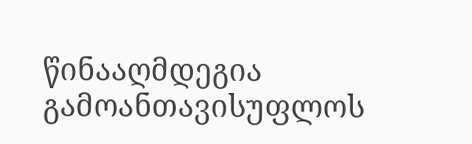წინააღმდეგია გამოანთავისუფლოს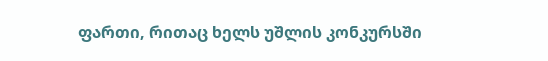ფართი, რითაც ხელს უშლის კონკურსში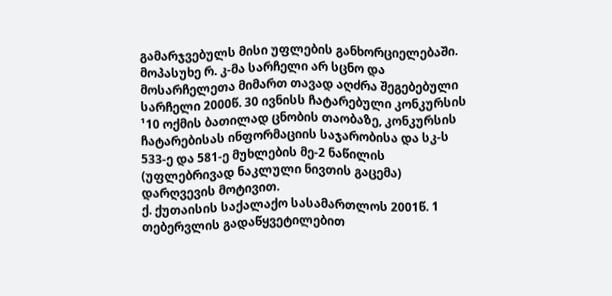გამარჯვებულს მისი უფლების განხორციელებაში.
მოპასუხე რ. კ-მა სარჩელი არ სცნო და მოსარჩელეთა მიმართ თავად აღძრა შეგებებული სარჩელი 2000წ. 30 ივნისს ჩატარებული კონკურსის ¹10 ოქმის ბათილად ცნობის თაობაზე, კონკურსის ჩატარებისას ინფორმაციის საჯარობისა და სკ-ს 533-ე და 581-ე მუხლების მე-2 ნაწილის (უფლებრივად ნაკლული ნივთის გაცემა) დარღვევის მოტივით.
ქ. ქუთაისის საქალაქო სასამართლოს 2001წ. 1 თებერვლის გადაწყვეტილებით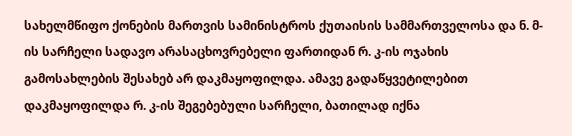სახელმწიფო ქონების მართვის სამინისტროს ქუთაისის სამმართველოსა და ნ. მ-ის სარჩელი სადავო არასაცხოვრებელი ფართიდან რ. კ-ის ოჯახის გამოსახლების შესახებ არ დაკმაყოფილდა. ამავე გადაწყვეტილებით დაკმაყოფილდა რ. კ-ის შეგებებული სარჩელი, ბათილად იქნა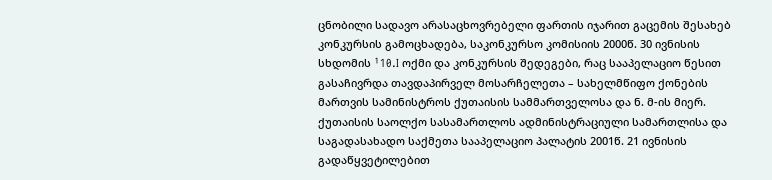ცნობილი სადავო არასაცხოვრებელი ფართის იჯარით გაცემის შესახებ კონკურსის გამოცხადება, საკონკურსო კომისიის 2000წ. 30 ივნისის სხდომის ¹10.I ოქმი და კონკურსის შედეგები, რაც სააპელაციო წესით გასაჩივრდა თავდაპირველ მოსარჩელეთა – სახელმწიფო ქონების მართვის სამინისტროს ქუთაისის სამმართველოსა და ნ. მ-ის მიერ.
ქუთაისის საოლქო სასამართლოს ადმინისტრაციული სამართლისა და საგადასახადო საქმეთა სააპელაციო პალატის 2001წ. 21 ივნისის გადაწყვეტილებით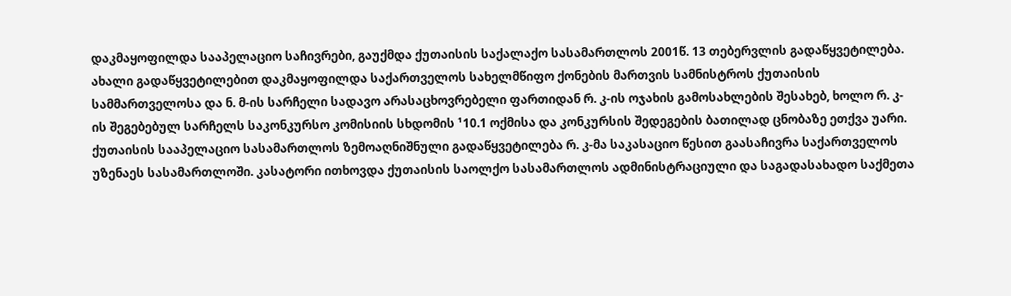დაკმაყოფილდა სააპელაციო საჩივრები, გაუქმდა ქუთაისის საქალაქო სასამართლოს 2001წ. 13 თებერვლის გადაწყვეტილება. ახალი გადაწყვეტილებით დაკმაყოფილდა საქართველოს სახელმწიფო ქონების მართვის სამნისტროს ქუთაისის სამმართველოსა და ნ. მ-ის სარჩელი სადავო არასაცხოვრებელი ფართიდან რ. კ-ის ოჯახის გამოსახლების შესახებ, ხოლო რ. კ-ის შეგებებულ სარჩელს საკონკურსო კომისიის სხდომის ¹10.1 ოქმისა და კონკურსის შედეგების ბათილად ცნობაზე ეთქვა უარი.
ქუთაისის სააპელაციო სასამართლოს ზემოაღნიშნული გადაწყვეტილება რ. კ-მა საკასაციო წესით გაასაჩივრა საქართველოს უზენაეს სასამართლოში. კასატორი ითხოვდა ქუთაისის საოლქო სასამართლოს ადმინისტრაციული და საგადასახადო საქმეთა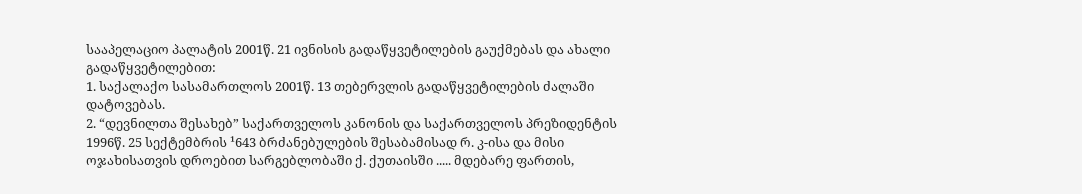სააპელაციო პალატის 2001წ. 21 ივნისის გადაწყვეტილების გაუქმებას და ახალი გადაწყვეტილებით:
1. საქალაქო სასამართლოს 2001წ. 13 თებერვლის გადაწყვეტილების ძალაში დატოვებას.
2. “დევნილთა შესახებ” საქართველოს კანონის და საქართველოს პრეზიდენტის 1996წ. 25 სექტემბრის ¹643 ბრძანებულების შესაბამისად რ. კ-ისა და მისი ოჯახისათვის დროებით სარგებლობაში ქ. ქუთაისში ..... მდებარე ფართის,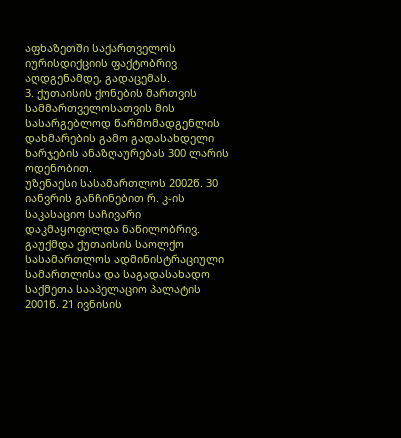აფხაზეთში საქართველოს იურისდიქციის ფაქტობრივ აღდგენამდე, გადაცემას.
3. ქუთაისის ქონების მართვის სამმართველოსათვის მის სასარგებლოდ წარმომადგენლის დახმარების გამო გადასახდელი ხარჯების ანაზღაურებას 300 ლარის ოდენობით.
უზენაესი სასამართლოს 2002წ. 30 იანვრის განჩინებით რ. კ-ის საკასაციო საჩივარი დაკმაყოფილდა ნაწილობრივ.
გაუქმდა ქუთაისის საოლქო სასამართლოს ადმინისტრაციული სამართლისა და საგადასახადო საქმეთა სააპელაციო პალატის 2001წ. 21 ივნისის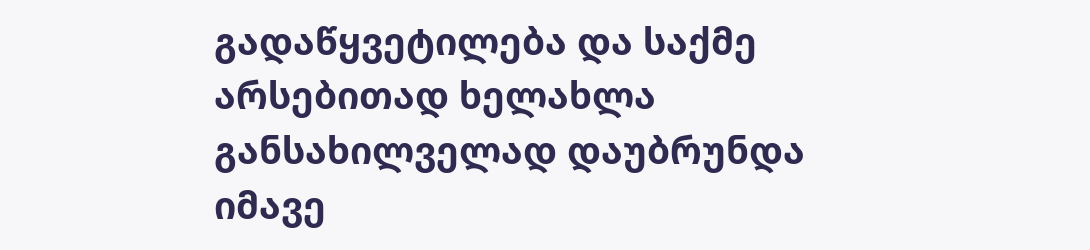გადაწყვეტილება და საქმე არსებითად ხელახლა განსახილველად დაუბრუნდა იმავე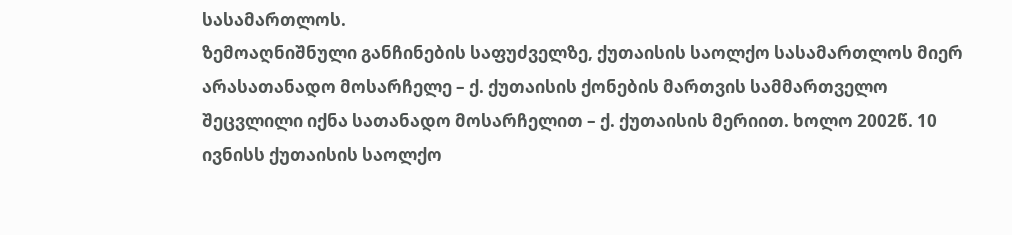სასამართლოს.
ზემოაღნიშნული განჩინების საფუძველზე, ქუთაისის საოლქო სასამართლოს მიერ არასათანადო მოსარჩელე – ქ. ქუთაისის ქონების მართვის სამმართველო შეცვლილი იქნა სათანადო მოსარჩელით – ქ. ქუთაისის მერიით. ხოლო 2002წ. 10 ივნისს ქუთაისის საოლქო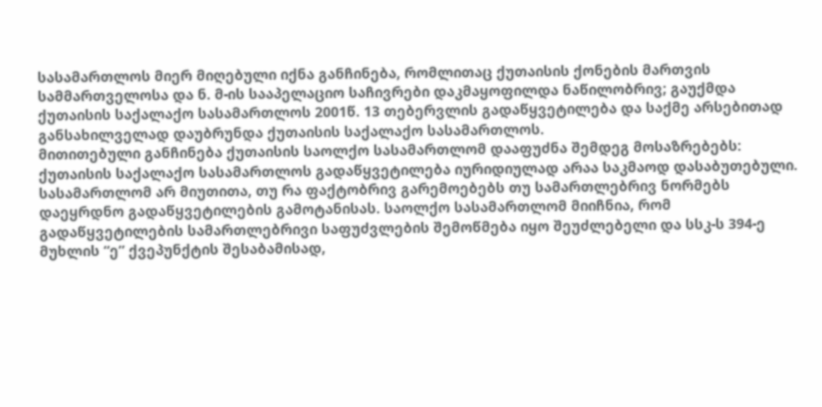სასამართლოს მიერ მიღებული იქნა განჩინება, რომლითაც ქუთაისის ქონების მართვის სამმართველოსა და ნ. მ-ის სააპელაციო საჩივრები დაკმაყოფილდა ნაწილობრივ; გაუქმდა ქუთაისის საქალაქო სასამართლოს 2001წ. 13 თებერვლის გადაწყვეტილება და საქმე არსებითად განსახილველად დაუბრუნდა ქუთაისის საქალაქო სასამართლოს.
მითითებული განჩინება ქუთაისის საოლქო სასამართლომ დააფუძნა შემდეგ მოსაზრებებს:
ქუთაისის საქალაქო სასამართლოს გადაწყვეტილება იურიდიულად არაა საკმაოდ დასაბუთებული. სასამართლომ არ მიუთითა, თუ რა ფაქტობრივ გარემოებებს თუ სამართლებრივ ნორმებს დაეყრდნო გადაწყვეტილების გამოტანისას. საოლქო სასამართლომ მიიჩნია, რომ გადაწყვეტილების სამართლებრივი საფუძვლების შემოწმება იყო შეუძლებელი და სსკ-ს 394-ე მუხლის “ე” ქვეპუნქტის შესაბამისად,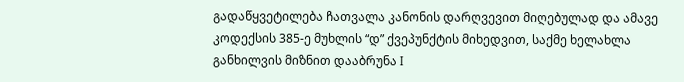გადაწყვეტილება ჩათვალა კანონის დარღვევით მიღებულად და ამავე კოდექსის 385-ე მუხლის “დ” ქვეპუნქტის მიხედვით, საქმე ხელახლა განხილვის მიზნით დააბრუნა I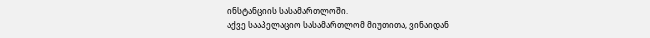ინსტანციის სასამართლოში.
აქვე სააპელაციო სასამართლომ მიუთითა, ვინაიდან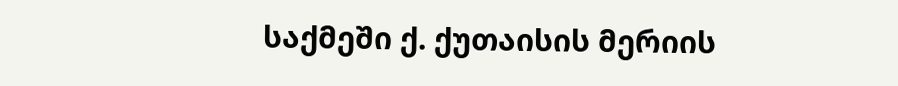საქმეში ქ. ქუთაისის მერიის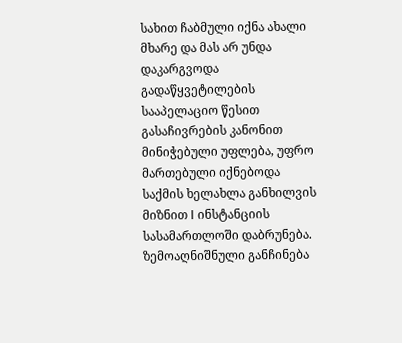სახით ჩაბმული იქნა ახალი მხარე და მას არ უნდა დაკარგვოდა გადაწყვეტილების სააპელაციო წესით გასაჩივრების კანონით მინიჭებული უფლება, უფრო მართებული იქნებოდა საქმის ხელახლა განხილვის მიზნით I ინსტანციის სასამართლოში დაბრუნება.
ზემოაღნიშნული განჩინება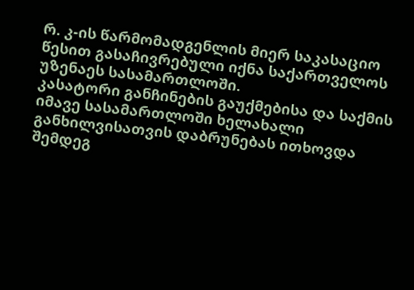რ. კ-ის წარმომადგენლის მიერ საკასაციო წესით გასაჩივრებული იქნა საქართველოს უზენაეს სასამართლოში.
კასატორი განჩინების გაუქმებისა და საქმის იმავე სასამართლოში ხელახალი განხილვისათვის დაბრუნებას ითხოვდა შემდეგ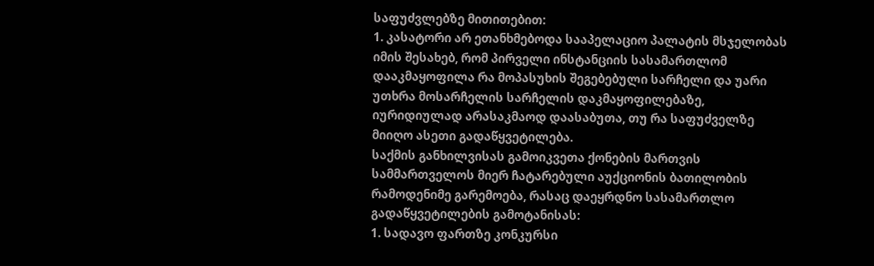საფუძვლებზე მითითებით:
1. კასატორი არ ეთანხმებოდა სააპელაციო პალატის მსჯელობას იმის შესახებ, რომ პირველი ინსტანციის სასამართლომ დააკმაყოფილა რა მოპასუხის შეგებებული სარჩელი და უარი უთხრა მოსარჩელის სარჩელის დაკმაყოფილებაზე, იურიდიულად არასაკმაოდ დაასაბუთა, თუ რა საფუძველზე მიიღო ასეთი გადაწყვეტილება.
საქმის განხილვისას გამოიკვეთა ქონების მართვის სამმართველოს მიერ ჩატარებული აუქციონის ბათილობის რამოდენიმე გარემოება, რასაც დაეყრდნო სასამართლო გადაწყვეტილების გამოტანისას:
1. სადავო ფართზე კონკურსი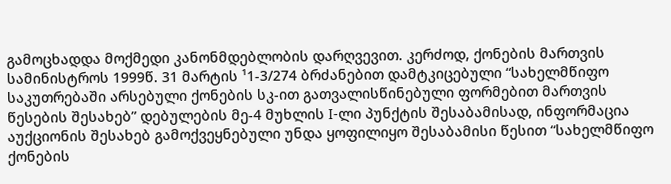გამოცხადდა მოქმედი კანონმდებლობის დარღვევით. კერძოდ, ქონების მართვის სამინისტროს 1999წ. 31 მარტის ¹1-3/274 ბრძანებით დამტკიცებული “სახელმწიფო საკუთრებაში არსებული ქონების სკ-ით გათვალისწინებული ფორმებით მართვის წესების შესახებ” დებულების მე-4 მუხლის I-ლი პუნქტის შესაბამისად, ინფორმაცია აუქციონის შესახებ გამოქვეყნებული უნდა ყოფილიყო შესაბამისი წესით “სახელმწიფო ქონების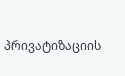პრივატიზაციის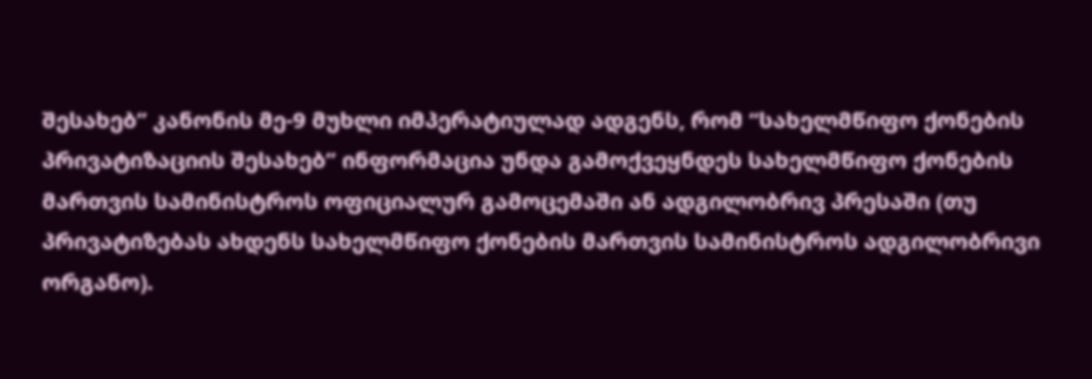შესახებ” კანონის მე-9 მუხლი იმპერატიულად ადგენს, რომ “სახელმწიფო ქონების პრივატიზაციის შესახებ” ინფორმაცია უნდა გამოქვეყნდეს სახელმწიფო ქონების მართვის სამინისტროს ოფიციალურ გამოცემაში ან ადგილობრივ პრესაში (თუ პრივატიზებას ახდენს სახელმწიფო ქონების მართვის სამინისტროს ადგილობრივი ორგანო).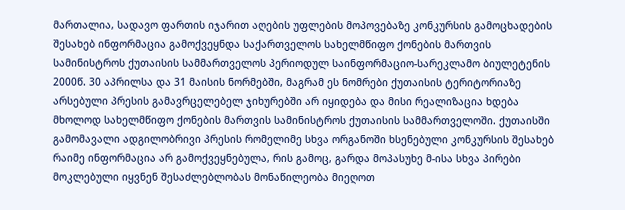მართალია, სადავო ფართის იჯარით აღების უფლების მოპოვებაზე კონკურსის გამოცხადების შესახებ ინფორმაცია გამოქვეყნდა საქართველოს სახელმწიფო ქონების მართვის სამინისტროს ქუთაისის სამმართველოს პერიოდულ საინფორმაციო-სარეკლამო ბიულეტენის 2000წ. 30 აპრილსა და 31 მაისის ნორმებში, მაგრამ ეს ნომრები ქუთაისის ტერიტორიაზე არსებული პრესის გამავრცელებელ ჯიხურებში არ იყიდება და მისი რეალიზაცია ხდება მხოლოდ სახელმწიფო ქონების მართვის სამინისტროს ქუთაისის სამმართველოში. ქუთაისში გამომავალი ადგილობრივი პრესის რომელიმე სხვა ორგანოში ხსენებული კონკურსის შესახებ რაიმე ინფორმაცია არ გამოქვეყნებულა, რის გამოც, გარდა მოპასუხე მ-ისა სხვა პირები მოკლებული იყვნენ შესაძლებლობას მონაწილეობა მიეღოთ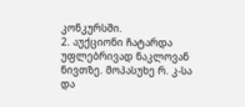კონკურსში.
2. აუქციონი ჩატარდა უფლებრივად ნაკლოვან ნივთზე. მოპასუხე რ. კ-სა და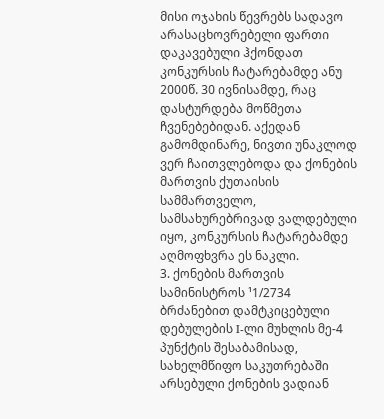მისი ოჯახის წევრებს სადავო არასაცხოვრებელი ფართი დაკავებული ჰქონდათ კონკურსის ჩატარებამდე ანუ 2000წ. 30 ივნისამდე, რაც დასტურდება მოწმეთა ჩვენებებიდან. აქედან გამომდინარე, ნივთი უნაკლოდ ვერ ჩაითვლებოდა და ქონების მართვის ქუთაისის სამმართველო, სამსახურებრივად ვალდებული იყო, კონკურსის ჩატარებამდე აღმოფხვრა ეს ნაკლი.
3. ქონების მართვის სამინისტროს ¹1/2734 ბრძანებით დამტკიცებული დებულების I-ლი მუხლის მე-4 პუნქტის შესაბამისად, სახელმწიფო საკუთრებაში არსებული ქონების ვადიან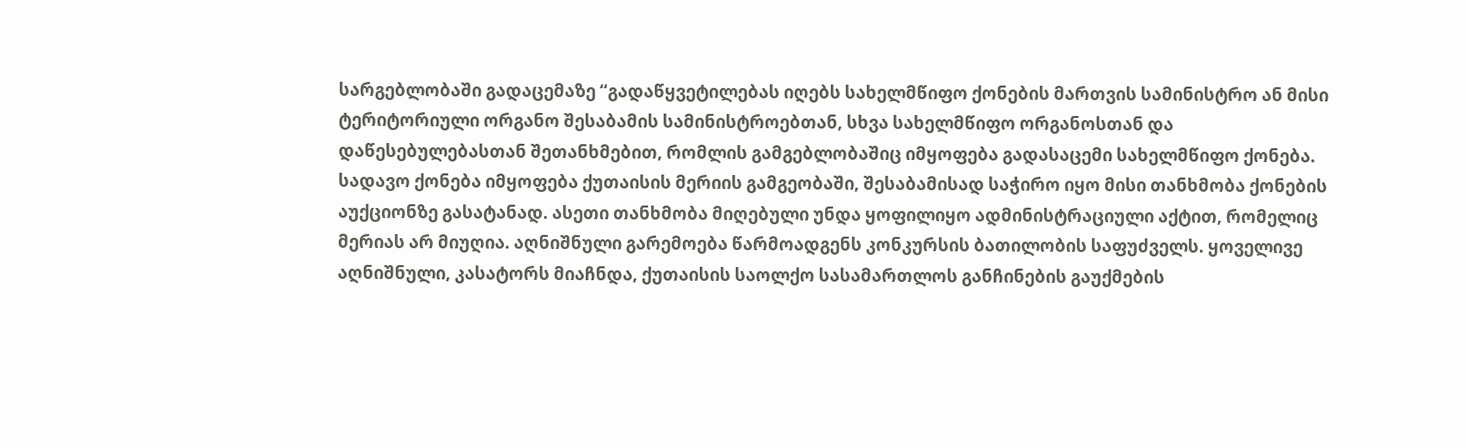სარგებლობაში გადაცემაზე “გადაწყვეტილებას იღებს სახელმწიფო ქონების მართვის სამინისტრო ან მისი ტერიტორიული ორგანო შესაბამის სამინისტროებთან, სხვა სახელმწიფო ორგანოსთან და დაწესებულებასთან შეთანხმებით, რომლის გამგებლობაშიც იმყოფება გადასაცემი სახელმწიფო ქონება.
სადავო ქონება იმყოფება ქუთაისის მერიის გამგეობაში, შესაბამისად საჭირო იყო მისი თანხმობა ქონების აუქციონზე გასატანად. ასეთი თანხმობა მიღებული უნდა ყოფილიყო ადმინისტრაციული აქტით, რომელიც მერიას არ მიუღია. აღნიშნული გარემოება წარმოადგენს კონკურსის ბათილობის საფუძველს. ყოველივე აღნიშნული, კასატორს მიაჩნდა, ქუთაისის საოლქო სასამართლოს განჩინების გაუქმების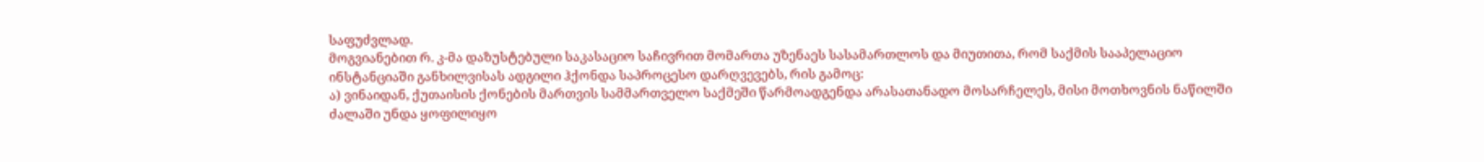საფუძვლად.
მოგვიანებით რ. კ-მა დაზუსტებული საკასაციო საჩივრით მომართა უზენაეს სასამართლოს და მიუთითა, რომ საქმის სააპელაციო ინსტანციაში განხილვისას ადგილი ჰქონდა საპროცესო დარღვევებს, რის გამოც:
ა) ვინაიდან, ქუთაისის ქონების მართვის სამმართველო საქმეში წარმოადგენდა არასათანადო მოსარჩელეს, მისი მოთხოვნის ნაწილში ძალაში უნდა ყოფილიყო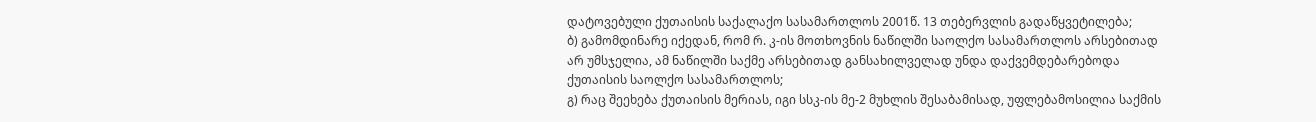დატოვებული ქუთაისის საქალაქო სასამართლოს 2001წ. 13 თებერვლის გადაწყვეტილება;
ბ) გამომდინარე იქედან, რომ რ. კ-ის მოთხოვნის ნაწილში საოლქო სასამართლოს არსებითად არ უმსჯელია, ამ ნაწილში საქმე არსებითად განსახილველად უნდა დაქვემდებარებოდა ქუთაისის საოლქო სასამართლოს;
გ) რაც შეეხება ქუთაისის მერიას, იგი სსკ-ის მე-2 მუხლის შესაბამისად, უფლებამოსილია საქმის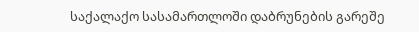საქალაქო სასამართლოში დაბრუნების გარეშე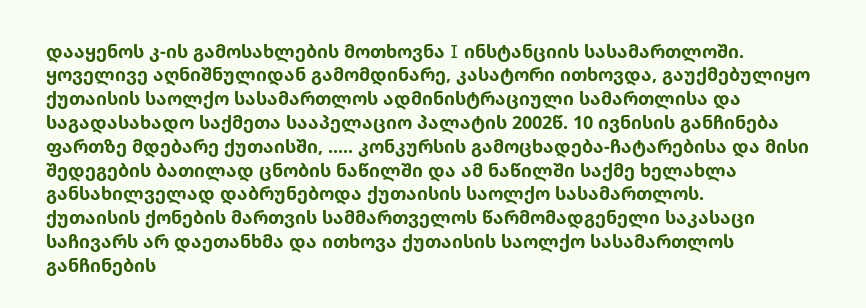დააყენოს კ-ის გამოსახლების მოთხოვნა I ინსტანციის სასამართლოში.
ყოველივე აღნიშნულიდან გამომდინარე, კასატორი ითხოვდა, გაუქმებულიყო ქუთაისის საოლქო სასამართლოს ადმინისტრაციული სამართლისა და საგადასახადო საქმეთა სააპელაციო პალატის 2002წ. 10 ივნისის განჩინება ფართზე მდებარე ქუთაისში, ..... კონკურსის გამოცხადება-ჩატარებისა და მისი შედეგების ბათილად ცნობის ნაწილში და ამ ნაწილში საქმე ხელახლა განსახილველად დაბრუნებოდა ქუთაისის საოლქო სასამართლოს.
ქუთაისის ქონების მართვის სამმართველოს წარმომადგენელი საკასაცი საჩივარს არ დაეთანხმა და ითხოვა ქუთაისის საოლქო სასამართლოს განჩინების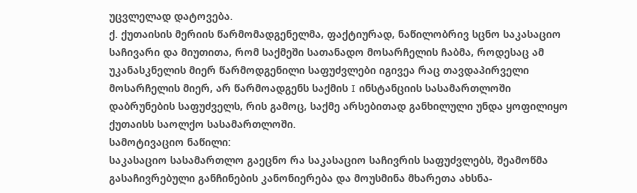უცვლელად დატოვება.
ქ. ქუთაისის მერიის წარმომადგენელმა, ფაქტიურად, ნაწილობრივ სცნო საკასაციო საჩივარი და მიუთითა, რომ საქმეში სათანადო მოსარჩელის ჩაბმა, როდესაც ამ უკანასკნელის მიერ წარმოდგენილი საფუძვლები იგივეა რაც თავდაპირველი მოსარჩელის მიერ, არ წარმოადგენს საქმის I ინსტანციის სასამართლოში დაბრუნების საფუძველს, რის გამოც, საქმე არსებითად განხილული უნდა ყოფილიყო ქუთაისს საოლქო სასამართლოში.
სამოტივაციო ნაწილი:
საკასაციო სასამართლო გაეცნო რა საკასაციო საჩივრის საფუძვლებს, შეამოწმა გასაჩივრებული განჩინების კანონიერება და მოუსმინა მხარეთა ახსნა-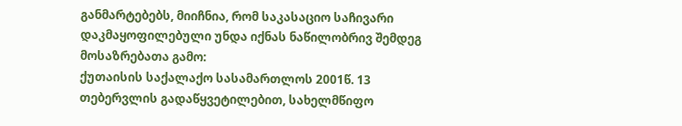განმარტებებს, მიიჩნია, რომ საკასაციო საჩივარი დაკმაყოფილებული უნდა იქნას ნაწილობრივ შემდეგ მოსაზრებათა გამო:
ქუთაისის საქალაქო სასამართლოს 2001წ. 13 თებერვლის გადაწყვეტილებით, სახელმწიფო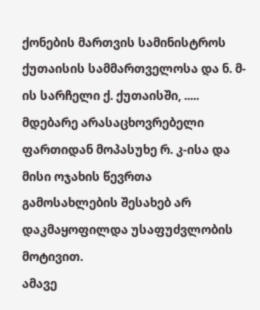ქონების მართვის სამინისტროს ქუთაისის სამმართველოსა და ნ. მ-ის სარჩელი ქ. ქუთაისში, ..... მდებარე არასაცხოვრებელი ფართიდან მოპასუხე რ. კ-ისა და მისი ოჯახის წევრთა გამოსახლების შესახებ არ დაკმაყოფილდა უსაფუძვლობის მოტივით.
ამავე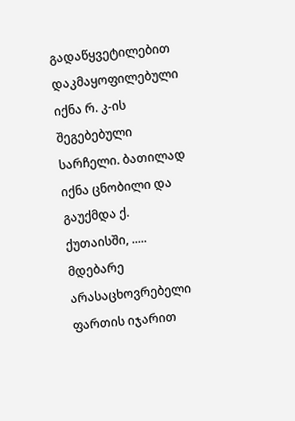გადაწყვეტილებით დაკმაყოფილებული იქნა რ. კ-ის შეგებებული სარჩელი. ბათილად იქნა ცნობილი და გაუქმდა ქ. ქუთაისში, ..... მდებარე არასაცხოვრებელი ფართის იჯარით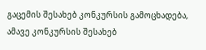გაცემის შესახებ კონკურსის გამოცხადება, ამავე კონკურსის შესახებ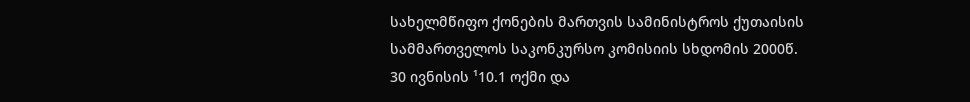სახელმწიფო ქონების მართვის სამინისტროს ქუთაისის სამმართველოს საკონკურსო კომისიის სხდომის 2000წ. 30 ივნისის ¹10.1 ოქმი და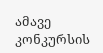ამავე კონკურსის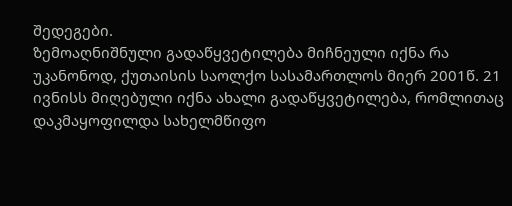შედეგები.
ზემოაღნიშნული გადაწყვეტილება მიჩნეული იქნა რა უკანონოდ, ქუთაისის საოლქო სასამართლოს მიერ 2001წ. 21 ივნისს მიღებული იქნა ახალი გადაწყვეტილება, რომლითაც დაკმაყოფილდა სახელმწიფო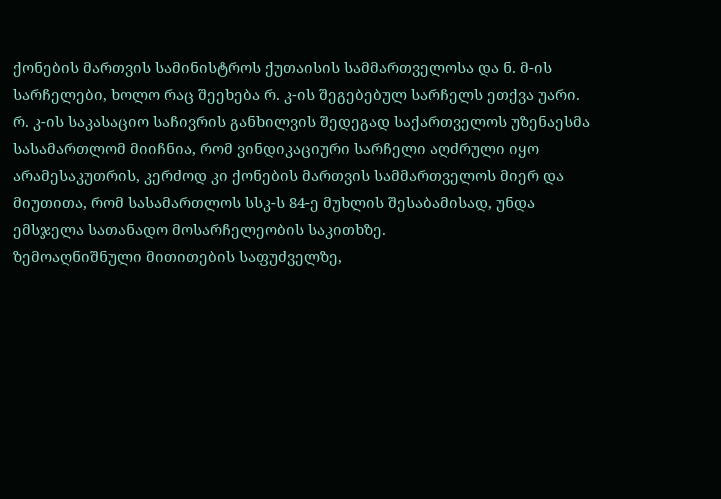ქონების მართვის სამინისტროს ქუთაისის სამმართველოსა და ნ. მ-ის სარჩელები, ხოლო რაც შეეხება რ. კ-ის შეგებებულ სარჩელს ეთქვა უარი.
რ. კ-ის საკასაციო საჩივრის განხილვის შედეგად საქართველოს უზენაესმა სასამართლომ მიიჩნია, რომ ვინდიკაციური სარჩელი აღძრული იყო არამესაკუთრის, კერძოდ კი ქონების მართვის სამმართველოს მიერ და მიუთითა, რომ სასამართლოს სსკ-ს 84-ე მუხლის შესაბამისად, უნდა ემსჯელა სათანადო მოსარჩელეობის საკითხზე.
ზემოაღნიშნული მითითების საფუძველზე,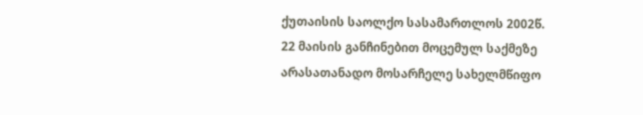ქუთაისის საოლქო სასამართლოს 2002წ. 22 მაისის განჩინებით მოცემულ საქმეზე არასათანადო მოსარჩელე სახელმწიფო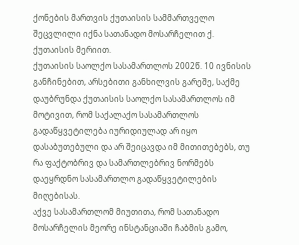ქონების მართვის ქუთაისის სამმართველო შეცვლილი იქნა სათანადო მოსარჩელით ქ. ქუთაისის მერიით.
ქუთაისის საოლქო სასამართლოს 2002წ. 10 ივნისის განჩინებით, არსებითი განხილვის გარეშე, საქმე დაუბრუნდა ქუთაისის საოლქო სასამართლოს იმ მოტივით, რომ საქალაქო სასამართლოს გადაწყვეტილება იურიდიულად არ იყო დასაბუთებული და არ შეიცავდა იმ მითითებებს, თუ რა ფაქტობრივ და სამართლებრივ ნორმებს დაეყრდნო სასამართლო გადაწყვეტილების მიღებისას.
აქვე სასამართლომ მიუთითა, რომ სათანადო მოსარჩელის მეორე ინსტანციაში ჩაბმის გამო,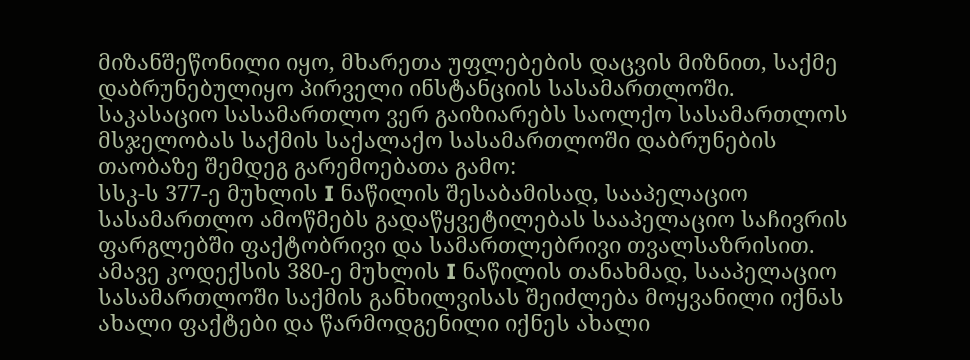მიზანშეწონილი იყო, მხარეთა უფლებების დაცვის მიზნით, საქმე დაბრუნებულიყო პირველი ინსტანციის სასამართლოში.
საკასაციო სასამართლო ვერ გაიზიარებს საოლქო სასამართლოს მსჯელობას საქმის საქალაქო სასამართლოში დაბრუნების თაობაზე შემდეგ გარემოებათა გამო:
სსკ-ს 377-ე მუხლის I ნაწილის შესაბამისად, სააპელაციო სასამართლო ამოწმებს გადაწყვეტილებას სააპელაციო საჩივრის ფარგლებში ფაქტობრივი და სამართლებრივი თვალსაზრისით.
ამავე კოდექსის 380-ე მუხლის I ნაწილის თანახმად, სააპელაციო სასამართლოში საქმის განხილვისას შეიძლება მოყვანილი იქნას ახალი ფაქტები და წარმოდგენილი იქნეს ახალი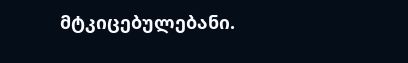მტკიცებულებანი.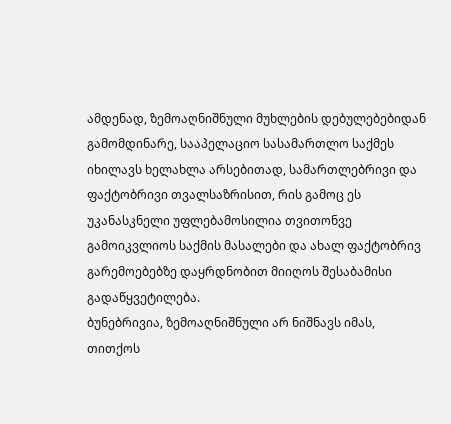ამდენად, ზემოაღნიშნული მუხლების დებულებებიდან გამომდინარე, სააპელაციო სასამართლო საქმეს იხილავს ხელახლა არსებითად, სამართლებრივი და ფაქტობრივი თვალსაზრისით, რის გამოც ეს უკანასკნელი უფლებამოსილია თვითონვე გამოიკვლიოს საქმის მასალები და ახალ ფაქტობრივ გარემოებებზე დაყრდნობით მიიღოს შესაბამისი გადაწყვეტილება.
ბუნებრივია, ზემოაღნიშნული არ ნიშნავს იმას, თითქოს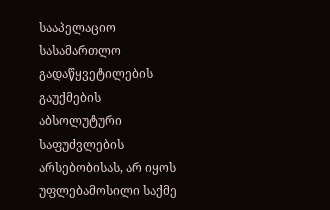სააპელაციო სასამართლო გადაწყვეტილების გაუქმების აბსოლუტური საფუძვლების არსებობისას, არ იყოს უფლებამოსილი საქმე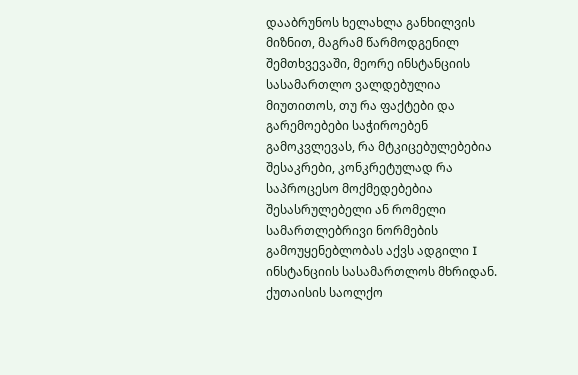დააბრუნოს ხელახლა განხილვის მიზნით, მაგრამ წარმოდგენილ შემთხვევაში, მეორე ინსტანციის სასამართლო ვალდებულია მიუთითოს, თუ რა ფაქტები და გარემოებები საჭიროებენ გამოკვლევას, რა მტკიცებულებებია შესაკრები, კონკრეტულად რა საპროცესო მოქმედებებია შესასრულებელი ან რომელი სამართლებრივი ნორმების გამოუყენებლობას აქვს ადგილი I ინსტანციის სასამართლოს მხრიდან.
ქუთაისის საოლქო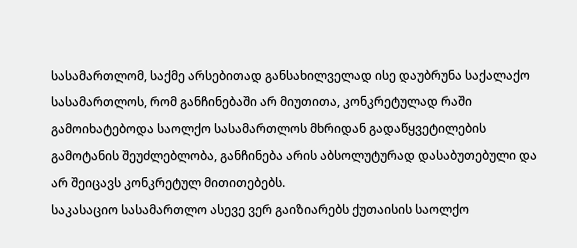სასამართლომ, საქმე არსებითად განსახილველად ისე დაუბრუნა საქალაქო სასამართლოს, რომ განჩინებაში არ მიუთითა, კონკრეტულად რაში გამოიხატებოდა საოლქო სასამართლოს მხრიდან გადაწყვეტილების გამოტანის შეუძლებლობა, განჩინება არის აბსოლუტურად დასაბუთებული და არ შეიცავს კონკრეტულ მითითებებს.
საკასაციო სასამართლო ასევე ვერ გაიზიარებს ქუთაისის საოლქო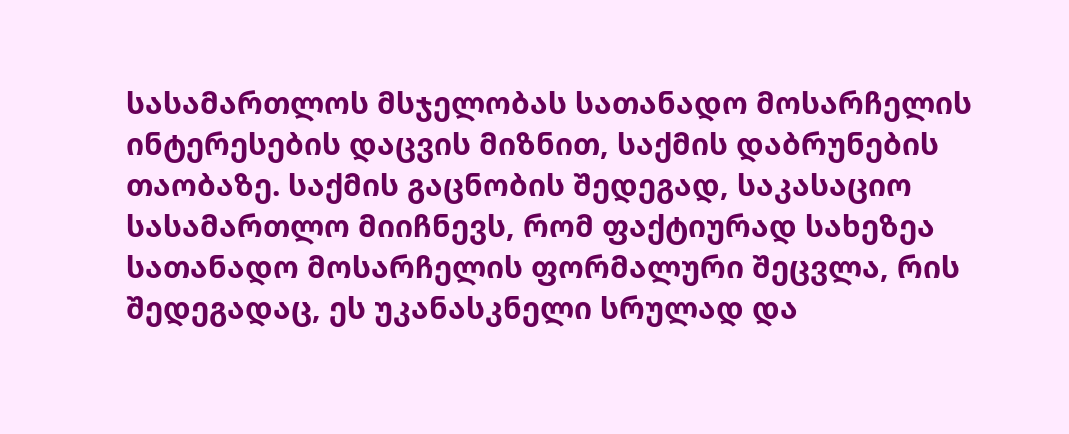სასამართლოს მსჯელობას სათანადო მოსარჩელის ინტერესების დაცვის მიზნით, საქმის დაბრუნების თაობაზე. საქმის გაცნობის შედეგად, საკასაციო სასამართლო მიიჩნევს, რომ ფაქტიურად სახეზეა სათანადო მოსარჩელის ფორმალური შეცვლა, რის შედეგადაც, ეს უკანასკნელი სრულად და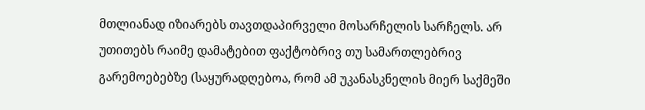მთლიანად იზიარებს თავთდაპირველი მოსარჩელის სარჩელს. არ უთითებს რაიმე დამატებით ფაქტობრივ თუ სამართლებრივ გარემოებებზე (საყურადღებოა, რომ ამ უკანასკნელის მიერ საქმეში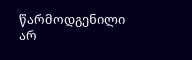წარმოდგენილი არ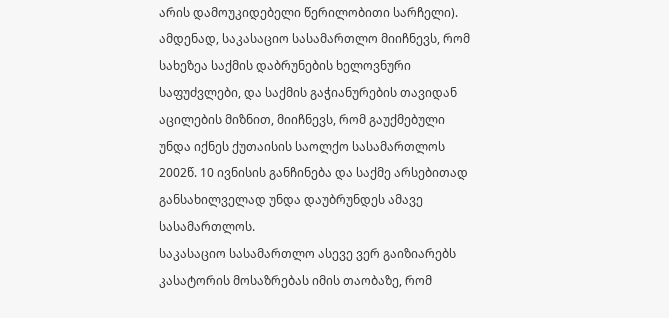არის დამოუკიდებელი წერილობითი სარჩელი).
ამდენად, საკასაციო სასამართლო მიიჩნევს, რომ სახეზეა საქმის დაბრუნების ხელოვნური საფუძვლები, და საქმის გაჭიანურების თავიდან აცილების მიზნით, მიიჩნევს, რომ გაუქმებული უნდა იქნეს ქუთაისის საოლქო სასამართლოს 2002წ. 10 ივნისის განჩინება და საქმე არსებითად განსახილველად უნდა დაუბრუნდეს ამავე სასამართლოს.
საკასაციო სასამართლო ასევე ვერ გაიზიარებს კასატორის მოსაზრებას იმის თაობაზე, რომ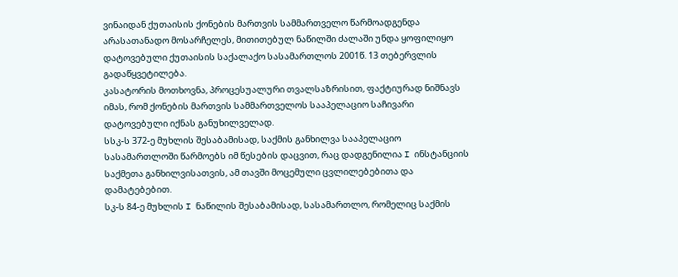ვინაიდან ქუთაისის ქონების მართვის სამმართველო წარმოადგენდა არასათანადო მოსარჩელეს, მითითებულ ნაწილში ძალაში უნდა ყოფილიყო დატოვებული ქუთაისის საქალაქო სასამართლოს 2001წ. 13 თებერვლის გადაწყვეტილება.
კასატორის მოთხოვნა, პროცესუალური თვალსაზრისით, ფაქტიურად ნიშნავს იმას, რომ ქონების მართვის სამმართველოს სააპელაციო საჩივარი დატოვებული იქნას განუხილველად.
სსკ-ს 372-ე მუხლის შესაბამისად, საქმის განხილვა სააპელაციო სასამართლოში წარმოებს იმ წესების დაცვით, რაც დადგენილია I ინსტანციის საქმეთა განხილვისათვის, ამ თავში მოცემული ცვლილებებითა და დამატებებით.
სკ-ს 84-ე მუხლის I ნაწილის შესაბამისად, სასამართლო, რომელიც საქმის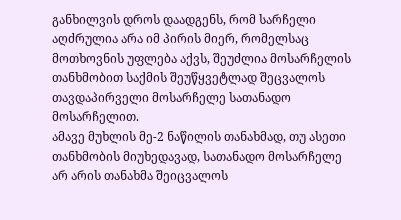განხილვის დროს დაადგენს, რომ სარჩელი აღძრულია არა იმ პირის მიერ, რომელსაც მოთხოვნის უფლება აქვს, შეუძლია მოსარჩელის თანხმობით საქმის შეუწყვეტლად შეცვალოს თავდაპირველი მოსარჩელე სათანადო მოსარჩელით.
ამავე მუხლის მე-2 ნაწილის თანახმად, თუ ასეთი თანხმობის მიუხედავად, სათანადო მოსარჩელე არ არის თანახმა შეიცვალოს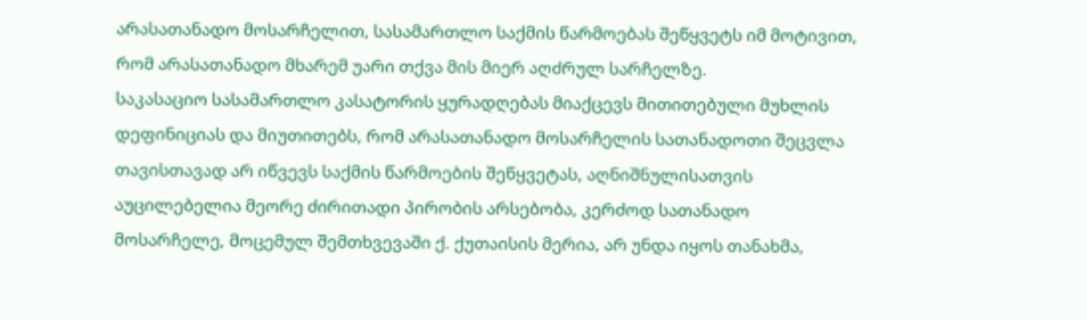არასათანადო მოსარჩელით, სასამართლო საქმის წარმოებას შეწყვეტს იმ მოტივით, რომ არასათანადო მხარემ უარი თქვა მის მიერ აღძრულ სარჩელზე.
საკასაციო სასამართლო კასატორის ყურადღებას მიაქცევს მითითებული მუხლის დეფინიციას და მიუთითებს, რომ არასათანადო მოსარჩელის სათანადოთი შეცვლა თავისთავად არ იწვევს საქმის წარმოების შეწყვეტას, აღნიშნულისათვის აუცილებელია მეორე ძირითადი პირობის არსებობა, კერძოდ სათანადო მოსარჩელე, მოცემულ შემთხვევაში ქ. ქუთაისის მერია, არ უნდა იყოს თანახმა,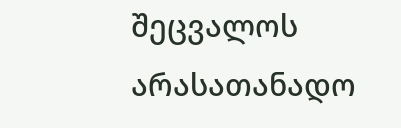შეცვალოს არასათანადო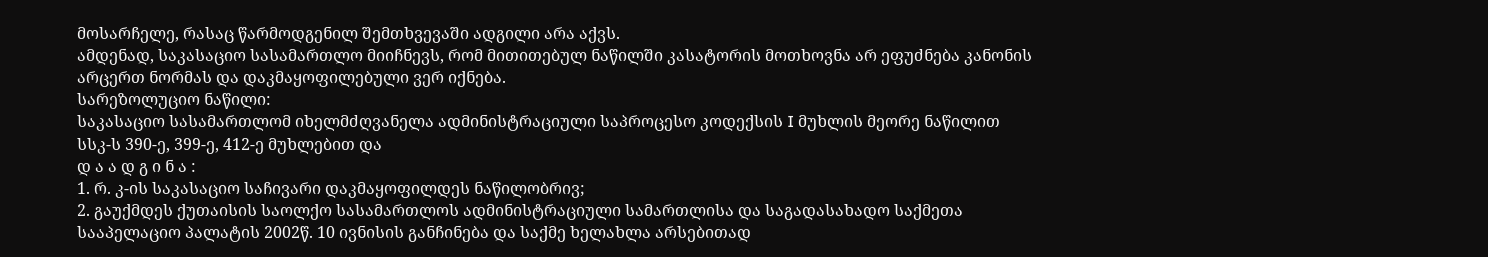მოსარჩელე, რასაც წარმოდგენილ შემთხვევაში ადგილი არა აქვს.
ამდენად, საკასაციო სასამართლო მიიჩნევს, რომ მითითებულ ნაწილში კასატორის მოთხოვნა არ ეფუძნება კანონის არცერთ ნორმას და დაკმაყოფილებული ვერ იქნება.
სარეზოლუციო ნაწილი:
საკასაციო სასამართლომ იხელმძღვანელა ადმინისტრაციული საპროცესო კოდექსის I მუხლის მეორე ნაწილით სსკ-ს 390-ე, 399-ე, 412-ე მუხლებით და
დ ა ა დ გ ი ნ ა :
1. რ. კ-ის საკასაციო საჩივარი დაკმაყოფილდეს ნაწილობრივ;
2. გაუქმდეს ქუთაისის საოლქო სასამართლოს ადმინისტრაციული სამართლისა და საგადასახადო საქმეთა სააპელაციო პალატის 2002წ. 10 ივნისის განჩინება და საქმე ხელახლა არსებითად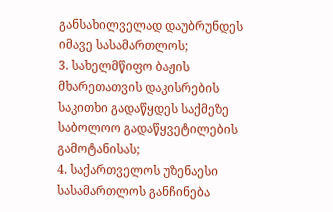განსახილველად დაუბრუნდეს იმავე სასამართლოს;
3. სახელმწიფო ბაჟის მხარეთათვის დაკისრების საკითხი გადაწყდეს საქმეზე საბოლოო გადაწყვეტილების გამოტანისას;
4. საქართველოს უზენაესი სასამართლოს განჩინება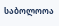საბოლოოა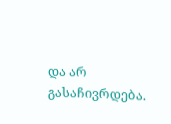და არ გასაჩივრდება.